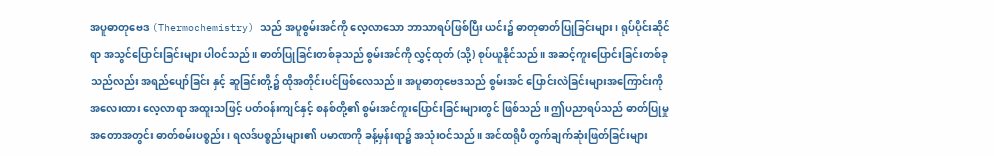အပူဓာတုဗေဒ (Thermochemistry) သည် အပူစွမ်းအင်ကို လေ့လာသော ဘာသာရပ်ဖြစ်ပြီး ယင်း၌ ဓာတုဓာတ်ပြုခြင်းများ၊ ရုပ်ပိုင်းဆိုင်ရာ အသွင်ပြောင်းခြင်းများ ပါဝင်သည်။ ဓာတ်ပြုခြင်းတစ်ခုသည် စွမ်းအင်ကို လွှင့်ထုတ် (သို့) စုပ်ယူနိုင်သည်။ အဆင့်ကူးပြောင်းခြင်းတစ်ခုသည်လည်း အရည်ပျော်ခြင်း နှင့် ဆူခြင်းတို့၌ ထိုအတိုင်းပင်ဖြစ်လေသည်။ အပူဓာတုဗေဒသည် စွမ်းအင် ပြောင်းလဲခြင်းများအကြောင်းကို အလေးထား လေ့လာရာ အထူးသဖြင့် ပတ်ဝန်းကျင်နှင့် စနစ်တို့၏ စွမ်းအင်ကူးပြောင်းခြင်းများတွင် ဖြစ်သည် ။ ဤပညာရပ်သည် ဓာတ်ပြုမှုအတောအတွင်း ဓာတ်စမ်းပစ္စည်း၊ ရလဒ်ပစ္စည်းများ၏ ပမာဏကို ခန့်မှန်းရာ၌ အသုံးဝင်သည်။ အင်ထရိုပီ တွက်ချက်ဆုံးဖြတ်ခြင်းများ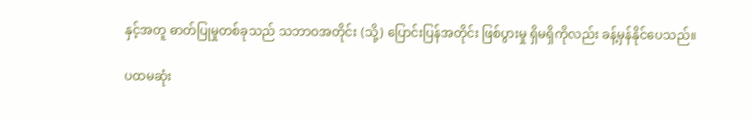နှင့်အတူ ဓာတ်ပြုမှုတစ်ခုသည် သဘာဝအတိုင်း (သို့) ပြောင်းပြန်အတိုင်း ဖြစ်ပွားမှု ရှိမရှိကိုလည်း ခန့်မှန်နိုင်ပေသည်။

ပထမဆုံး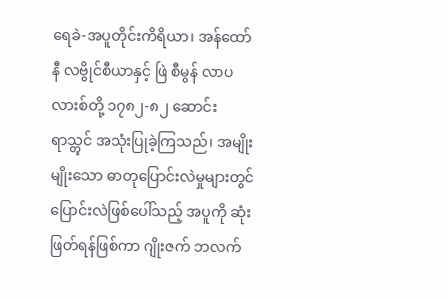ရေခဲ-အပူတိုင်းကိရိယာ၊ အန်ထော်နီ လဗွိုင်စီယာနှင့် ဖြဲ စီမွန် လာပလားစ်တို့ ၁၇၈၂-၈၂ ဆောင်းရာသ္တွင် အသုံးပြုခဲ့ကြသည်၊ အမျိုးမျိုးသော ဓာတုပြောင်းလဲမှုများတွင် ပြောင်းလဲဖြစ်ပေါ်သည့် အပူကို ဆုံးဖြတ်ရန်ဖြစ်ကာ ဂျိုးဇက် ဘလက်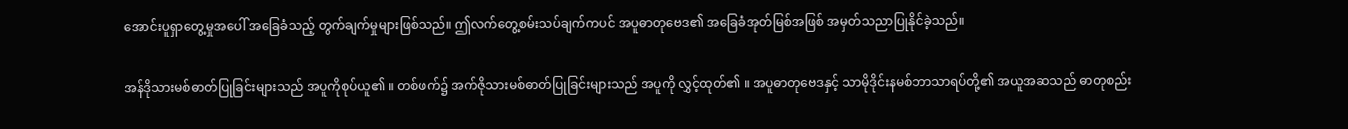အောင်းပူရှာတွေ့မှုအပေါ် အခြေခံသည့် တွက်ချက်မှုများဖြစ်သည်။ ဤလက်တွေ့စမ်းသပ်ချက်ကပင် အပူဓာတုဗေဒ၏ အခြေခံအုတ်မြစ်အဖြစ် အမှတ်သညာပြုနိုင်ခဲ့သည်။

အန်ဒိုသားမစ်ဓာတ်ပြုခြင်းများသည် အပူကိုစုပ်ယူ၏ ။ တစ်ဖက်၌ အက်ဇိုသားမစ်ဓာတ်ပြုခြင်းများသည် အပူကို လွှင့်ထုတ်၏ ။ အပူဓာတုဗေဒနှင့် သာမိုဒိုင်းနမစ်ဘာသာရပ်တို့၏ အယူအဆသည် ဓာတုစည်း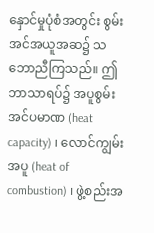နှောင်မှုပုံစံအတွင်း စွမ်းအင်အယူအဆ၌ သဘောညီကြသည်။ ဤဘာသာရပ်၌ အပူစွမ်းအင်ပမာဏ (heat capacity) ၊ လောင်ကျွမ်းအပူ (heat of combustion) ၊ ဖွဲ့စည်းအ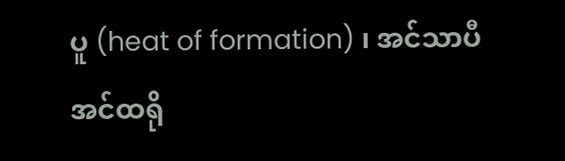ပူ (heat of formation) ၊ အင်သာပီအင်ထရို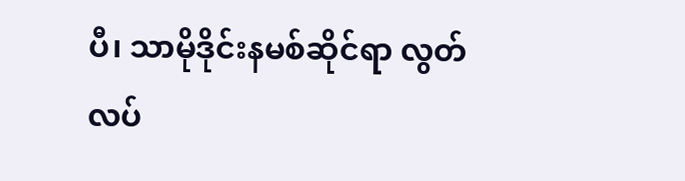ပီ၊ သာမိုဒိုင်းနမစ်ဆိုင်ရာ လွတ်လပ်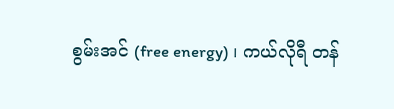စွမ်းအင် (free energy) ၊ ကယ်လိုရီ တန်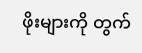ဖိုးများကို တွက်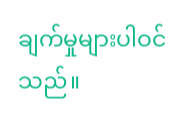ချက်မှုများပါဝင်သည်။